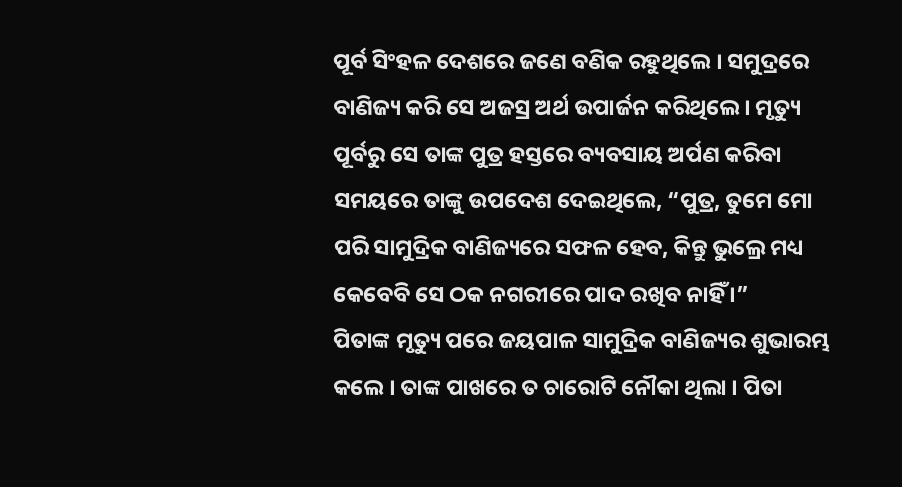ପୂର୍ବ ସିଂହଳ ଦେଶରେ ଜଣେ ବଣିକ ରହୁଥିଲେ । ସମୁଦ୍ରରେ ବାଣିଜ୍ୟ କରି ସେ ଅଜସ୍ର ଅର୍ଥ ଉପାର୍ଜନ କରିଥିଲେ । ମୃତ୍ୟୁ ପୂର୍ବରୁ ସେ ତାଙ୍କ ପୁତ୍ର ହସ୍ତରେ ବ୍ୟବସାୟ ଅର୍ପଣ କରିବା ସମୟରେ ତାଙ୍କୁ ଉପଦେଶ ଦେଇଥିଲେ, “ପୁତ୍ର, ତୁମେ ମୋ ପରି ସାମୁଦ୍ରିକ ବାଣିଜ୍ୟରେ ସଫଳ ହେବ, କିନ୍ତୁ ଭୁଲ୍ରେ ମଧ୍ୟ କେବେବି ସେ ଠକ ନଗରୀରେ ପାଦ ରଖିବ ନାହିଁ ।”
ପିତାଙ୍କ ମୃତ୍ୟୁ ପରେ ଜୟପାଳ ସାମୁଦ୍ରିକ ବାଣିଜ୍ୟର ଶୁଭାରମ୍ଭ କଲେ । ତାଙ୍କ ପାଖରେ ତ ଚାରୋଟି ନୌକା ଥିଲା । ପିତା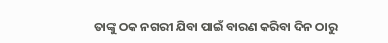ତାଙ୍କୁ ଠକ ନଗରୀ ଯିବା ପାଇଁ ବାରଣ କରିବା ଦିନ ଠାରୁ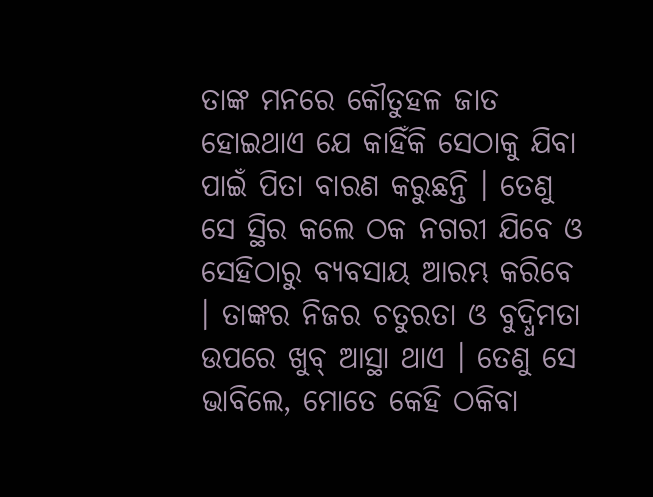ତାଙ୍କ ମନରେ କୌତୁହଳ ଜାତ ହୋଇଥାଏ ଯେ କାହିଁକି ସେଠାକୁ ଯିବା ପାଇଁ ପିତା ବାରଣ କରୁଛନ୍ତି । ତେଣୁ ସେ ସ୍ଥିର କଲେ ଠକ ନଗରୀ ଯିବେ ଓ ସେହିଠାରୁ ବ୍ୟବସାୟ ଆରମ୍ଭ କରିବେ । ତାଙ୍କର ନିଜର ଚତୁରତା ଓ ବୁଦ୍ଧିମତା ଉପରେ ଖୁବ୍ ଆସ୍ଥା ଥାଏ । ତେଣୁ ସେ ଭାବିଲେ, ମୋତେ କେହି ଠକିବା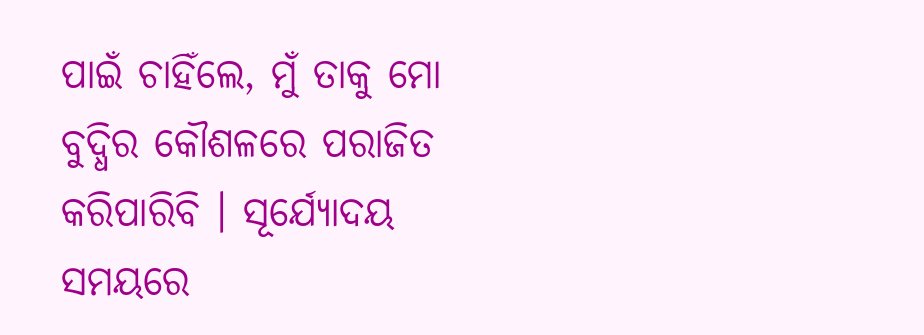ପାଇଁ ଚାହିଁଲେ, ମୁଁ ତାକୁ ମୋ ବୁଦ୍ଧିର କୌଶଳରେ ପରାଜିତ କରିପାରିବି । ସୂର୍ଯ୍ୟୋଦୟ ସମୟରେ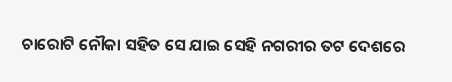ଚାରୋଟି ନୌକା ସହିତ ସେ ଯାଇ ସେହି ନଗରୀର ତଟ ଦେଶରେ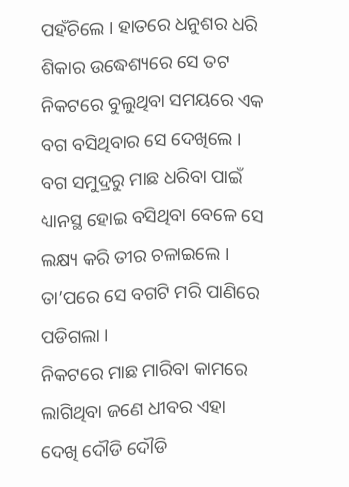ପହଁଚିଲେ । ହାତରେ ଧନୁଶର ଧରି ଶିକାର ଉଦ୍ଧେଶ୍ୟରେ ସେ ତଟ ନିକଟରେ ବୁଲୁଥିବା ସମୟରେ ଏକ ବଗ ବସିଥିବାର ସେ ଦେଖିଲେ । ବଗ ସମୁଦ୍ରରୁ ମାଛ ଧରିବା ପାଇଁ ଧ୍ୟାନସ୍ଥ ହୋଇ ବସିଥିବା ବେଳେ ସେ ଲକ୍ଷ୍ୟ କରି ତୀର ଚଳାଇଲେ । ତା’ପରେ ସେ ବଗଟି ମରି ପାଣିରେ ପଡିଗଲା ।
ନିକଟରେ ମାଛ ମାରିବା କାମରେ ଲାଗିଥିବା ଜଣେ ଧୀବର ଏହା ଦେଖି ଦୌଡି ଦୌଡି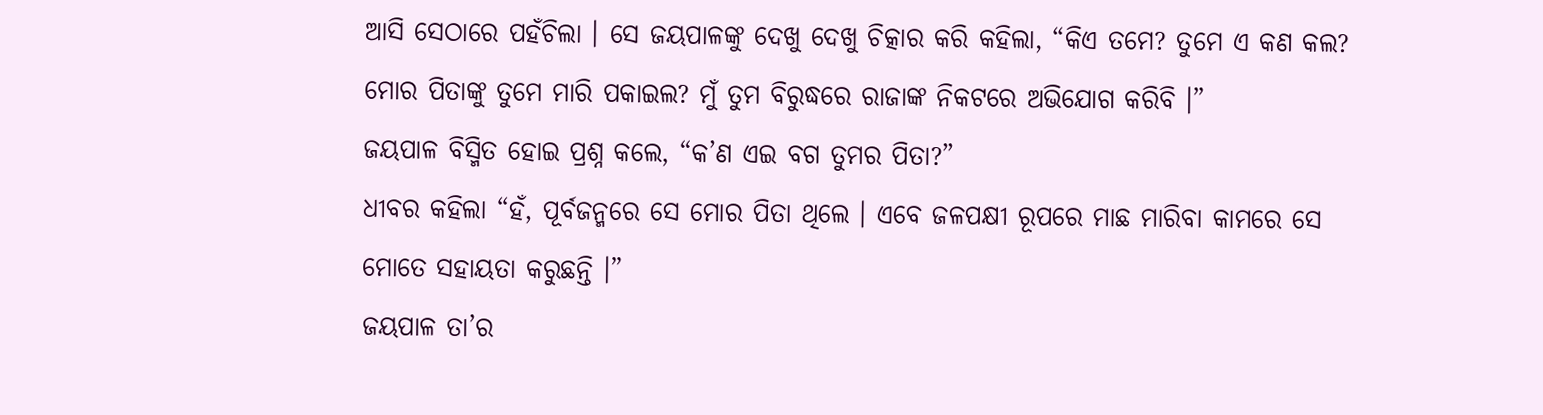ଆସି ସେଠାରେ ପହଁଚିଲା । ସେ ଜୟପାଳଙ୍କୁ ଦେଖୁ ଦେଖୁ ଚିତ୍କାର କରି କହିଲା, “କିଏ ତମେ? ତୁମେ ଏ କଣ କଲ? ମୋର ପିତାଙ୍କୁ ତୁମେ ମାରି ପକାଇଲ? ମୁଁ ତୁମ ବିରୁଦ୍ଧରେ ରାଜାଙ୍କ ନିକଟରେ ଅଭିଯୋଗ କରିବି ।”
ଜୟପାଳ ବିସ୍ମିତ ହୋଇ ପ୍ରଶ୍ନ କଲେ, “କ’ଣ ଏଇ ବଗ ତୁମର ପିତା?”
ଧୀବର କହିଲା “ହଁ, ପୂର୍ବଜନ୍ମରେ ସେ ମୋର ପିତା ଥିଲେ । ଏବେ ଜଳପକ୍ଷୀ ରୂପରେ ମାଛ ମାରିବା କାମରେ ସେ ମୋତେ ସହାୟତା କରୁଛନ୍ତି ।”
ଜୟପାଳ ତା’ର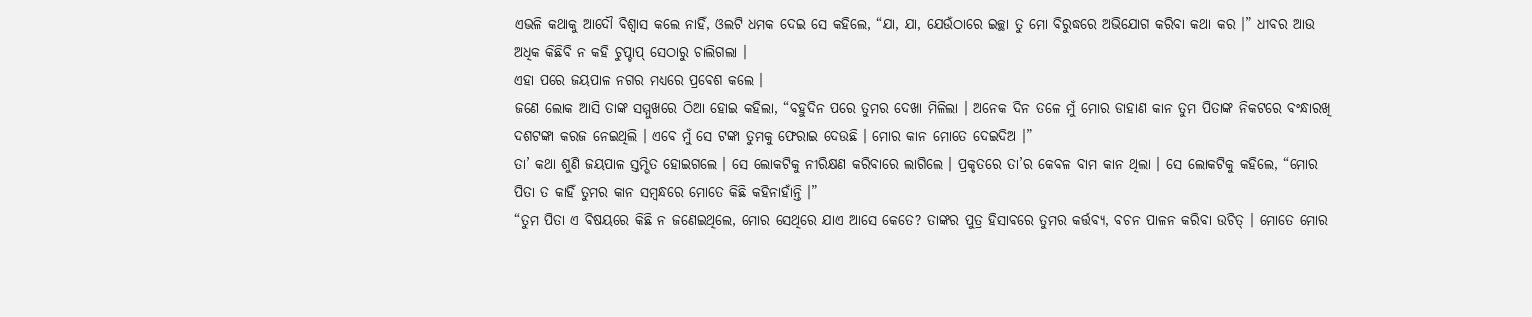ଏଭଳି କଥାକୁ ଆଦୌ ବିଶ୍ୱାସ କଲେ ନାହିଁ, ଓଲଟି ଧମକ ଦେଇ ସେ କହିଲେ, “ଯା, ଯା, ଯେଉଁଠାରେ ଇଚ୍ଛା ତୁ ମୋ ବିରୁଦ୍ଧରେ ଅଭିଯୋଗ କରିବା କଥା କର ।” ଧୀବର ଆଉ ଅଧିକ କିଛିବି ନ କହି ଚୁପ୍ଚାପ୍ ସେଠାରୁ ଚାଲିଗଲା ।
ଏହା ପରେ ଜୟପାଳ ନଗର ମଧ୍ୟରେ ପ୍ରବେଶ କଲେ ।
ଜଣେ ଲୋକ ଆସି ତାଙ୍କ ସମ୍ମୁଖରେ ଠିଆ ହୋଇ କହିଲା, “ବହୁଦିନ ପରେ ତୁମର ଦେଖା ମିଳିଲା । ଅନେକ ଦିନ ତଳେ ମୁଁ ମୋର ଡାହାଣ କାନ ତୁମ ପିତାଙ୍କ ନିକଟରେ ବଂନ୍ଧାରଖି ଦଶଟଙ୍କା କରଜ ନେଇଥିଲି । ଏବେ ମୁଁ ସେ ଟଙ୍କା ତୁମକୁ ଫେରାଇ ଦେଉଛି । ମୋର କାନ ମୋତେ ଦେଇଦିଅ ।”
ତା’ କଥା ଶୁଣି ଜୟପାଳ ସ୍ତମ୍ଭିତ ହୋଇଗଲେ । ସେ ଲୋକଟିକୁ ନୀରିକ୍ଷଣ କରିବାରେ ଲାଗିଲେ । ପ୍ରକୃତରେ ତା’ର କେବଳ ବାମ କାନ ଥିଲା । ସେ ଲୋକଟିକୁ କହିଲେ, “ମୋର ପିତା ତ କାହିଁ ତୁମର କାନ ସମ୍ବନ୍ଧରେ ମୋତେ କିଛି କହିନାହାଁନ୍ତି ।”
“ତୁମ ପିତା ଏ ବିଷୟରେ କିଛି ନ ଜଣେଇଥିଲେ, ମୋର ସେଥିରେ ଯାଏ ଆସେ କେତେ? ତାଙ୍କର ପୁତ୍ର ହିସାବରେ ତୁମର କର୍ତ୍ତବ୍ୟ, ବଚନ ପାଳନ କରିବା ଉଚିତ୍ । ମୋତେ ମୋର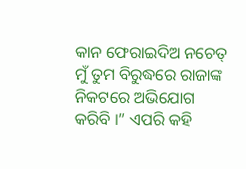କାନ ଫେରାଇଦିଅ ନଚେତ୍ ମୁଁ ତୁମ ବିରୁଦ୍ଧରେ ରାଜାଙ୍କ ନିକଟରେ ଅଭିଯୋଗ କରିବି ।” ଏପରି କହି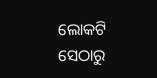ଲୋକଟି ସେଠାରୁ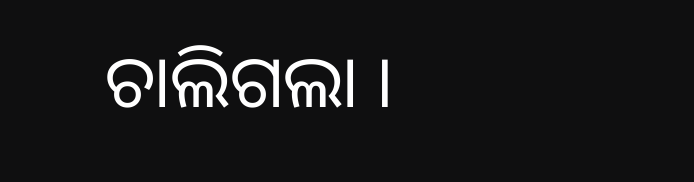ଚାଲିଗଲା ।